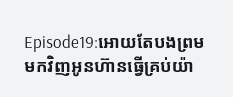Episode19:អោយតែបងព្រមមកវិញអូនហ៊ានធ្វើគ្រប់យ៉ា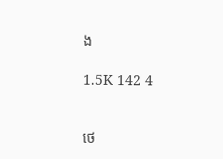ង

1.5K 142 4


ថេ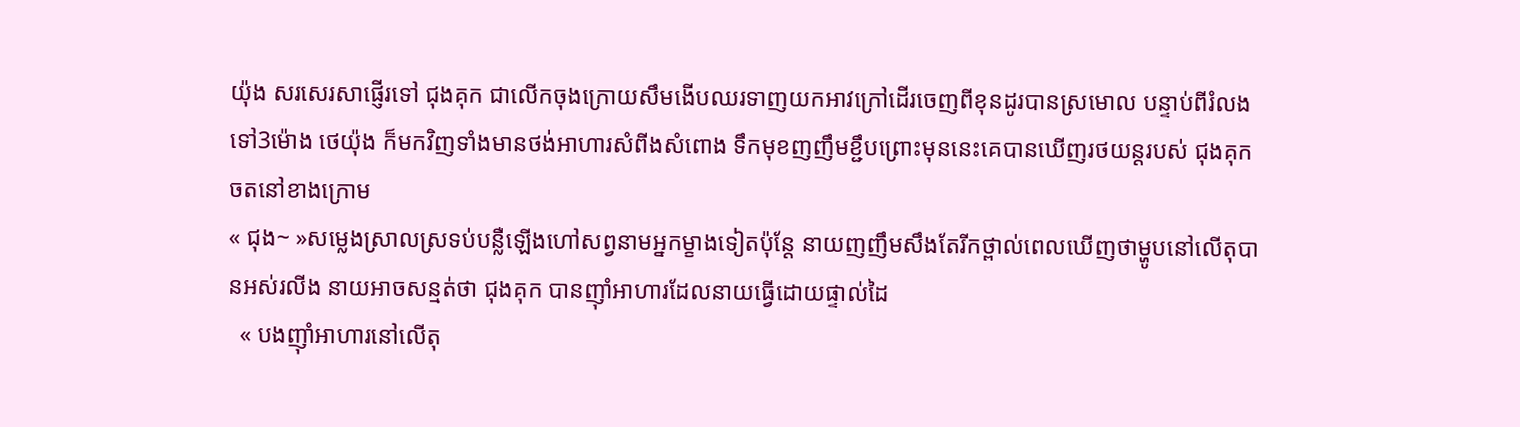យ៉ុង សរសេរសាផ្ញើរទៅ ជុងគុក ជាលើកចុងក្រោយសឹមងើបឈរទាញយកអាវក្រៅដើរចេញពីខុនដូរបានស្រមោល បន្ទាប់ពីរំលងទៅ3ម៉ោង ថេយ៉ុង ក៏មកវិញទាំងមានថង់អាហារសំពីងសំពោង ទឹកមុខញញឹមខ្ជឹបព្រោះមុននេះគេបានឃើញរថយន្តរបស់ ជុងគុក ចតនៅខាងក្រោម
« ជុង~ »សម្លេងស្រាលស្រទប់បន្លឺឡើងហៅសព្វនាមអ្នកម្ខាងទៀតប៉ុន្តែ នាយញញឹមសឹងតែរីកថ្ពាល់ពេលឃើញថាម្ហូបនៅលើតុបានអស់រលីង នាយអាចសន្មត់ថា ជុងគុក បានញ៊ាំអាហារដែលនាយធ្វើដោយផ្ទាល់ដៃ
  « បងញ៊ាំអាហារនៅលើតុ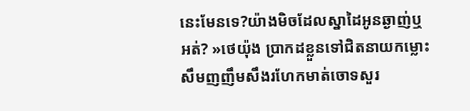នេះមែនទេ?យ៉ាងមិចដែលស្នាដៃអូនឆ្ងាញ់ឬអត់? »ថេយ៉ុង ប្រាកដខ្លួនទៅជិតនាយកម្លោះសឹមញញឹមសឹងរហែកមាត់ចោទសួរ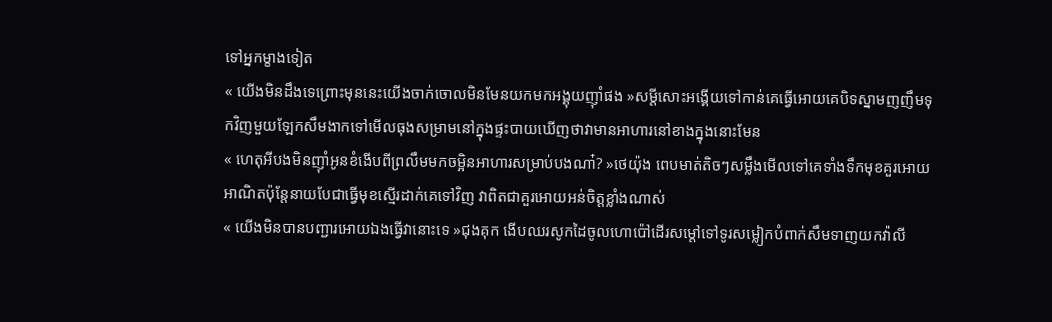ទៅអ្នកម្ខាងទៀត
« យើងមិនដឹងទេព្រោះមុននេះយើងចាក់ចោលមិនមែនយកមកអង្គុយញ៊ាំផង »សម្ដីសោះអង្គើយទៅកាន់គេធ្វើអោយគេបិទស្នាមញញឹមទុកវិញមួយឡែកសឹមងាកទៅមើលធុងសម្រាមនៅក្នុងផ្ទះបាយឃើញថាវាមានអាហារនៅខាងក្នុងនោះមែន
« ហេតុអីបងមិនញ៊ាំអូនខំងើបពីព្រលឹមមកចម្អិនអាហារសម្រាប់បងណា៎? »ថេយ៉ុង ពេបមាត់តិចៗសម្លឹងមើលទៅគេទាំងទឹកមុខគួរអោយអាណិតប៉ុន្តែនាយបែជាធ្វើមុខស្មើរដាក់គេទៅវិញ វាពិតជាគួរអោយអន់ចិត្តខ្លាំងណាស់
« យើងមិនបានបញ្ជារអោយឯងធ្វើវានោះទេ »ជុងគុក ងើបឈរសូកដៃចូលហោប៉ៅដើរសម្ដៅទៅទូរសម្លៀកបំពាក់សឹមទាញយកវ៉ាលី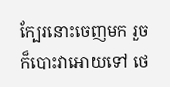ក្បែរនោះចេញមក រួចក៏បោះវាអោយទៅ ថេ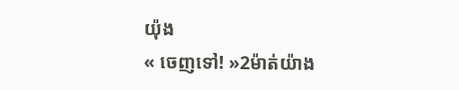យ៉ុង
« ចេញទៅ! »2ម៉ាត់យ៉ាង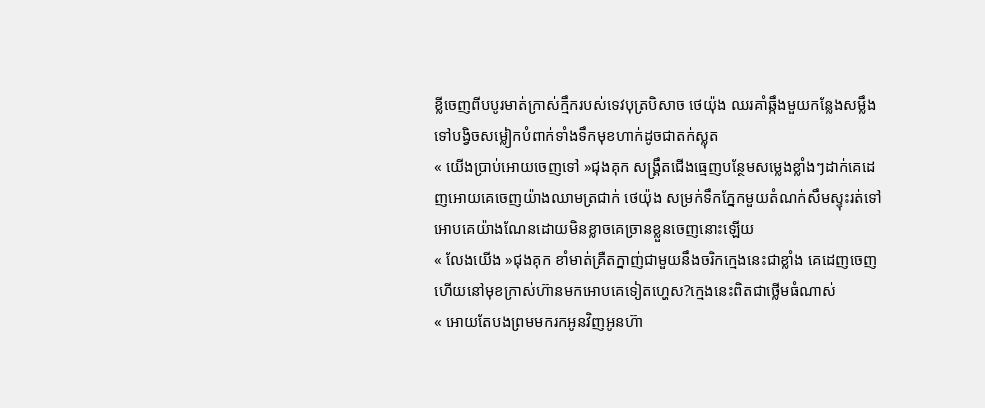ខ្លីចេញពីបបូរមាត់ក្រាស់ក្មឹករបស់ទេវបុត្របិសាច ថេយ៉ុង ឈរគាំឆ្កឹងមួយកន្លែងសម្លឹងទៅបង្វិចសម្លៀកបំពាក់ទាំងទឹកមុខហាក់ដូចជាតក់ស្លុត
« យើងប្រាប់អោយចេញទៅ »ជុងគុក សង្រ្គឹតជើងធ្មេញបន្ថែមសម្លេងខ្លាំងៗដាក់គេដេញអោយគេចេញយ៉ាងឈាមត្រជាក់ ថេយ៉ុង សម្រក់ទឹកភ្នែកមួយតំណក់សឹមស្ទុះរត់ទៅអោបគេយ៉ាងណែនដោយមិនខ្លាចគេច្រានខ្លួនចេញនោះឡើយ
« លែងយើង »ជុងគុក ខាំមាត់គ្រឺតក្នាញ់ជាមួយនឹងចរិកក្មេងនេះជាខ្លាំង គេដេញចេញហើយនៅមុខក្រាស់ហ៊ានមកអោបគេទៀតហ្ហេស?ក្មេងនេះពិតជាថ្លើមធំណាស់
« អោយតែបងព្រមមករកអូនវិញអូនហ៊ា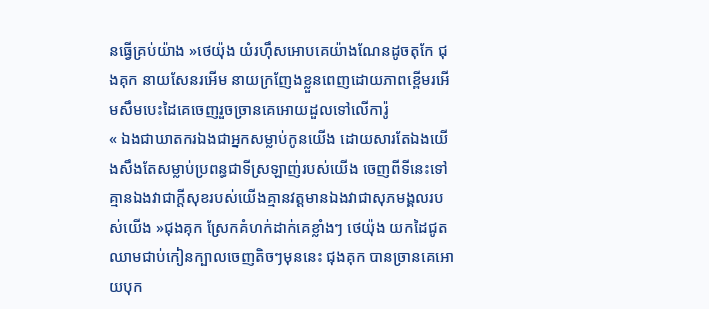នធ្វើគ្រប់យ៉ាង »ថេយ៉ុង យំរហុឹសអោបគេយ៉ាងណែនដូចតុកែ ជុងគុក នាយសែនរអើម នាយក្រញែងខ្លួនពេញដោយភាពខ្ពើមរអើមសឹមបេះដៃគេចេញរួចច្រានគេអោយដួលទៅលើការ៉ូ
« ឯងជាឃាតករឯងជាអ្នកសម្លាប់កូនយើង ដោយសារតែឯងយើងសឹងតែសម្លាប់ប្រពន្ធជាទីស្រឡាញ់របស់យើង ចេញពីទីនេះទៅ គ្មានឯងវាជាក្ដីសុខរបស់យើងគ្មានវត្តមានឯងវាជាសុភមង្គលរបស់យើង »ជុងគុក ស្រែកគំហក់ដាក់គេខ្លាំងៗ ថេយ៉ុង យកដៃជូតឈាមជាប់កៀនក្បាលចេញតិចៗមុននេះ ជុងគុក បានច្រានគេអោយបុក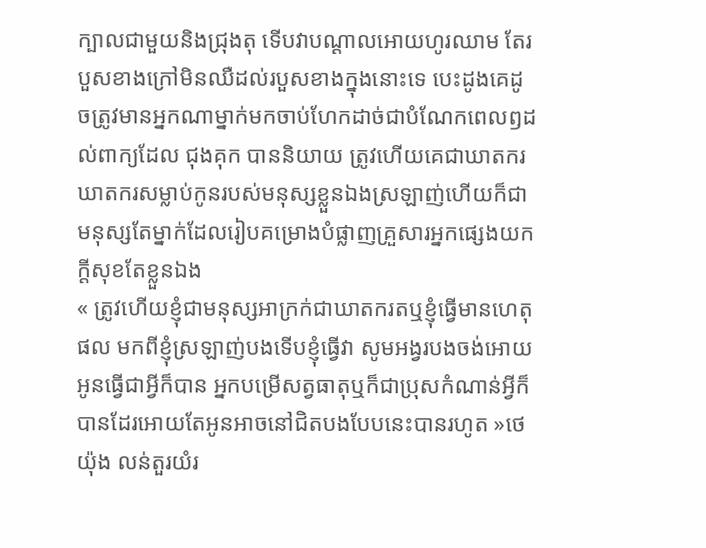ក្បាលជាមួយនិងជ្រុងតុ ទើបវាបណ្ដាលអោយហូរឈាម តែរបួសខាងក្រៅមិនឈឺដល់របួសខាងក្នុងនោះទេ បេះដូងគេដូចត្រូវមានអ្នកណាម្នាក់មកចាប់ហែកដាច់ជាបំណែកពេលឭដល់ពាក្យដែល ជុងគុក បាននិយាយ ត្រូវហើយគេជាឃាតករ ឃាតករសម្លាប់កូនរបស់មនុស្សខ្លួនឯងស្រឡាញ់ហើយក៏ជាមនុស្សតែម្នាក់ដែលរៀបគម្រោងបំផ្លាញគ្រួសារអ្នកផ្សេងយកក្ដីសុខតែខ្លួនឯង
« ត្រូវហើយខ្ញុំជាមនុស្សអាក្រក់ជាឃាតករតឬខ្ញុំធ្វើមានហេតុផល មកពីខ្ញុំស្រឡាញ់បងទើបខ្ញុំធ្វើវា សូមអង្វរបងចង់អោយអូនធ្វើជាអ្វីក៏បាន អ្នកបម្រើសត្វធាតុឬក៏ជាប្រុសកំណាន់អ្វីក៏បានដែរអោយតែអូនអាចនៅជិតបងបែបនេះបានរហូត »ថេយ៉ុង លន់តួរយំរ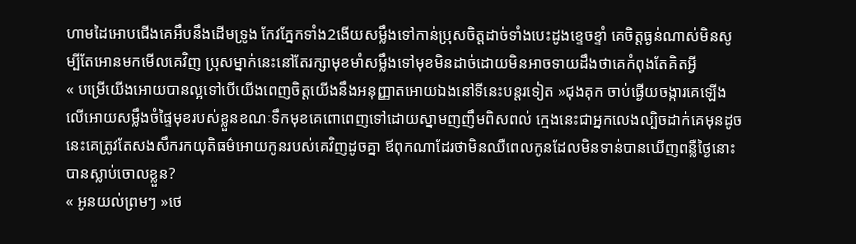ហាមដៃអោបជើងគេអឹបនឹងដើមទ្រូង កែវភ្នែកទាំង2ងើយសម្លឹងទៅកាន់ប្រុសចិត្តដាច់ទាំងបេះដូងខ្ទេចខ្ទាំ គេចិត្តធ្ងន់ណាស់មិនសូម្បីតែអោនមកមើលគេវិញ ប្រុសម្នាក់នេះនៅតែរក្សាមុខមាំសម្លឹងទៅមុខមិនដាច់ដោយមិនអាចទាយដឹងថាគេកំពុងតែគិតអ្វី
« បម្រើយើងអោយបានល្អទៅបើយើងពេញចិត្តយើងនឹងអនុញ្ញាតអោយឯងនៅទីនេះបន្តរទៀត »ជុងគុក ចាប់ផ្ងើយចង្ការគេឡើងលើអោយសម្លឹងចំផ្ទៃមុខរបស់ខ្លួនខណៈទឹកមុខគេពោពេញទៅដោយស្នាមញញឹមពិសពល់ ក្មេងនេះជាអ្នកលេងល្បិចដាក់គេមុនដូចនេះគេត្រូវតែសងសឹករកយុតិធម៌អោយកូនរបស់គេវិញដូចគ្នា ឪពុកណាដែរថាមិនឈឺពេលកូនដែលមិនទាន់បានឃើញពន្លឺថ្ងៃនោះបានស្លាប់ចោលខ្លួន?
« អូនយល់ព្រមៗ »ថេ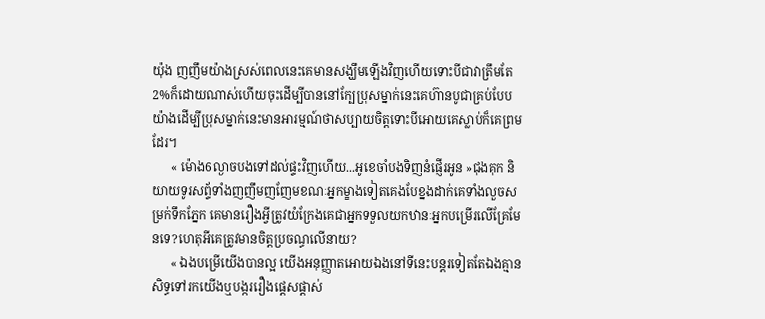យ៉ុង ញញឹមយ៉ាងស្រស់ពេលនេះគេមានសង្ឃឹមឡើងវិញហើយទោះបីជាវាត្រឹមតែ2%ក៏ដោយណាស់ហើយចុះដើម្បីបាននៅក្បែប្រុសម្នាក់នេះគេហ៊ានបូជាគ្រប់បែបយ៉ាងដើម្បីប្រុសម្នាក់នេះមានអារម្មណ៍ថាសប្បាយចិត្តទោះបីអោយគេស្លាប់ក៏គេព្រមដែរ។
      « ម៉ោង6ល្ងាចបងទៅដល់ផ្ទះវិញហើយ...អូខេចាំបងទិញនំផ្ញើរអូន »ជុងគុក និយាយទូរសព្ទ័ទាំងញញឹមញញែមខណៈអ្នកម្ខាងទៀតគេងបែខ្នងដាក់គេទាំងលួចសម្រក់ទឹកភ្នែក គេមានរឿងអ្វីត្រូវយំក្រែងគេជាអ្នកទទួលយកឋានៈអ្នកបម្រើរលើគ្រែមែនទេ?ហេតុអីគេត្រូវមានចិត្តប្រចណ្ធលើនាយ?
      « ឯងបម្រើយើងបានល្អ យើងអនុញ្ញាតអោយឯងនៅទីនេះបន្តរទៀតតែឯងគ្មានសិទ្ធទៅរកយើងឬបង្កររឿងផ្ដេសផ្ដាស់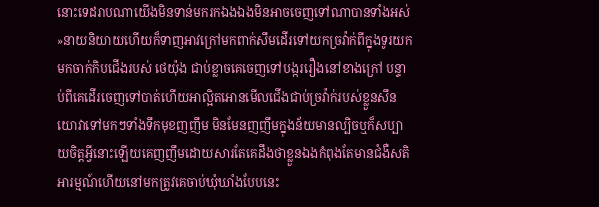នោះទេដរាបណាយើងមិនទាន់មករកឯងឯងមិនអាចចេញទៅណាបានទាំងអស់ »នាយនិយាយហើយក៏ទាញអាវក្រៅមកពាក់សឹមដើរទៅយកច្រវ៉ាក់ពីក្នុងទូរយកមកចាក់កិបជើងរបស់ ថេយ៉ុង ជាប់ខ្លាចគេចេញទៅបង្កររឿងនៅខាងក្រៅ បន្ទាប់ពីគេដើរចេញទៅបាត់ហើយអាល្អិតអោនមើលជើងជាប់ច្រវ៉ាក់របស់ខ្លួនសឹនយោវាទៅមកៗទាំងទឹកមុខញញឹម មិនមែនញញឹមក្នុងន័យមានល្បិចឬក៏សប្បាយចិត្តអ្វីនោះឡើយគេញញឹមដោយសារតែគេដឹងថាខ្លួនឯងកំពុងតែមានជំងឺសតិអារម្មណ៍ហើយនៅមកត្រូវគេចាប់ឃុំឃាំងបែបនេះ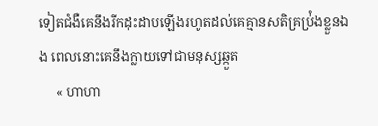ទៀតជំងឺគេនឹងរីកដុះដាបឡើងរហូតដល់គេគ្មានសតិគ្រប់ំ្រងខ្លួនឯង ពេលនោះគេនឹងក្លាយទៅជាមនុស្សឆ្កួត
     « ហាហា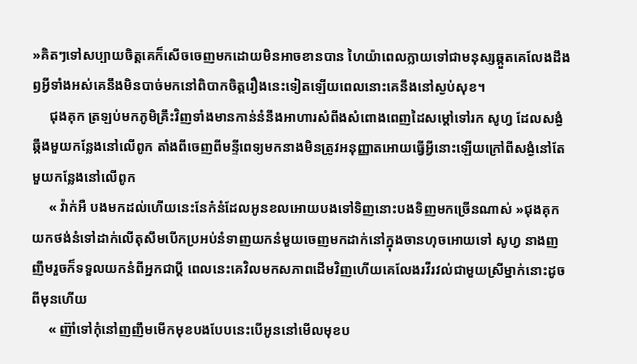»គិតៗទៅសប្បាយចិត្តគេក៏សើចចេញមកដោយមិនអាចខានបាន ហៃយ៉ាពេលក្លាយទៅជាមនុស្សឆ្កួតគេលែងដឹងឭអ្វីទាំងអស់គេនឹងមិនបាច់មកនៅពិបាកចិត្តរឿងនេះទៀតឡើយពេលនោះគេនឹងនៅស្ងប់សុខ។
     ជុងគុក ត្រឡប់មកភូមិគ្រឹះវិញទាំងមានកាន់នំនឹងអាហារសំពីងសំពោងពេញដៃសម្ដៅទៅរក សូហ្វ ដែលសង្ងំឆ្កឹងមួយកន្លែងនៅលើពូក តាំងពីចេញពីមន្ទីពេទ្យមកនាងមិនត្រូវអនុញ្ញាតអោយធ្វើអ្វីនោះឡើយក្រៅពីសង្ងំនៅតែមួយកន្លែងនៅលើពូក
     « វ៉ាក់អឺ បងមកដល់ហើយនេះនែក៎នំដែលអូនខលអោយបងទៅទិញនោះបងទិញមកច្រើនណាស់ »ជុងគុក យកថង់នំទៅដាក់លើតុសឹមបើកប្រអប់នំទាញយកនំមួយចេញមកដាក់នៅក្នុងចានហុចអោយទៅ សូហ្វ នាងញញឹមរួចក៏ទទួលយកនំពីអ្នកជាប្ដី ពេលនេះគេវិលមកសភាពដើមវិញហើយគេលែងរវីរវល់ជាមួយស្រីម្នាក់នោះដូចពីមុនហើយ
     « ញ៊ាំទៅកុំនៅញញឹមមើកមុខបងបែបនេះបើអូននៅមើលមុខប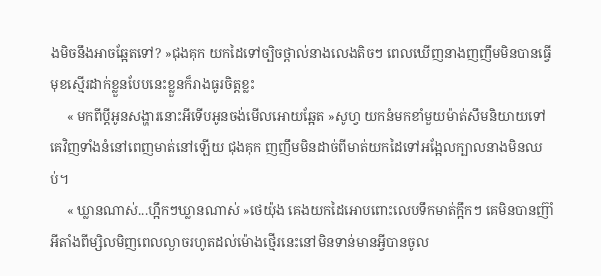ងមិចនឹងអាចឆ្អែតទៅ? »ជុងគុក យកដៃទៅច្បិចថ្ពាល់នាងលេងតិចៗ ពេលឃើញនាងញញឹមមិនបានធ្វើមុខស្មើរដាក់ខ្លួនបែបនេះខ្លួនក៏រាងធូរចិត្តខ្លះ
     « មកពីប្ដីអូនសង្ហារនោះអីទើបអូនចង់មើលអោយឆ្អែត »សូហ្វ យកនំមកខាំមួយម៉ាត់សឹមនិយាយទៅគេវិញទាំងនំនៅពេញមាត់នៅឡើយ ជុងគុក ញញឹមមិនដាច់ពីមាត់យកដៃទៅអង្អែលក្បាលនាងមិនឈប់។
     « ឃ្លានណាស់...ហ្អឹកៗឃ្លានណាស់ »ថេយ៉ុង គេងយកដៃអោបពោះលេបទឹកមាត់ក្អឹកៗ គេមិនបានញ៊ាំអីតាំងពីម្សិលមិញពេលល្ងាចរហូតដល់ម៉ោងថ្មើរនេះនៅមិនទាន់មានអ្វីបានចូល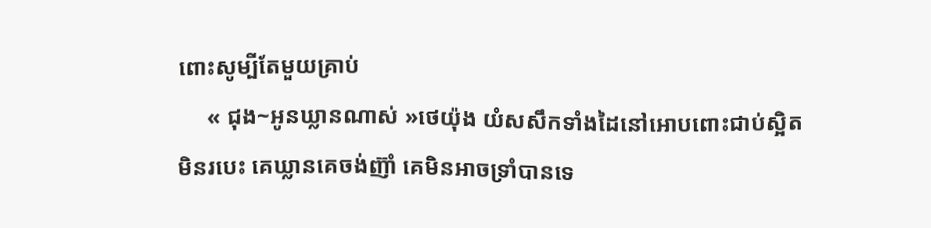ពោះសូម្បីតែមួយគ្រាប់
     « ជុង~អូនឃ្លានណាស់ »ថេយ៉ុង យំសសឹកទាំងដៃនៅអោបពោះជាប់ស្អិតមិនរបេះ គេឃ្លានគេចង់ញ៊ាំ គេមិនអាចទ្រាំបានទេ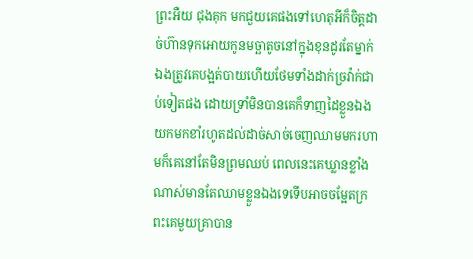ព្រះអឺយ ជុងគុក មកជួយគេផងទៅហេតុអីក៏ចិត្តដាច់ហ៊ានទុកអោយកូនមច្ឆាតូចនៅក្នុងខុនដូរតែម្នាក់ឯងត្រូវគេបង្អត់បាយហើយថែមទាំងដាក់ច្រវ៉ាក់ជាប់ទៀតផង ដោយទ្រាំមិនបានគេក៏ទាញដៃខ្លួនឯងយកមកខាំរហូតដល់ដាច់សាច់ចេញឈាមមករហាមក៏គេនៅតែមិនព្រមឈប់ ពេលនេះគេឃ្លានខ្លាំងណាស់មានតែឈាមខ្លួនឯងទេទើបអាចចម្អែតក្រពះគេមួយគ្រាបាន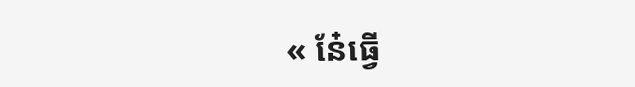« នែ៎ធ្វើ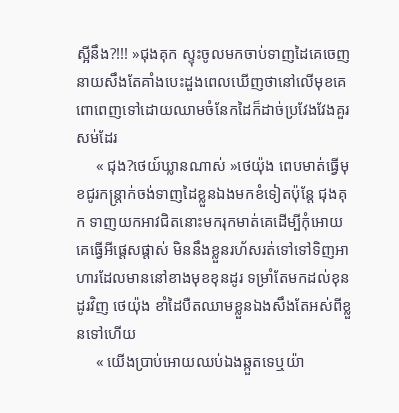ស្អីនឹង?!!! »ជុងគុក ស្ទុះចូលមកចាប់ទាញដៃគេចេញនាយសឹងតែគាំងបេះដួងពេលឃើញថានៅលើមុខគេពោពេញទៅដោយឈាមចំនែកដៃក៏ដាច់ប្រវែងវែងគួរសម់ដែរ
     « ជុង?ថេយ៍ឃ្លានណាស់ »ថេយ៉ុង ពេបមាត់ធ្វើមុខជូរកន្រ្តាក់ចង់ទាញដៃខ្លួនឯងមកខំទៀតប៉ុន្តែ ជុងគុក ទាញយកអាវជិតនោះមករុកមាត់គេដើម្បីកុំអោយគេធ្វើអីផ្ដេសផ្ដាស់ មិននឹងខ្លួនរហ័សរត់ទៅទៅទិញអាហារដែលមាននៅខាងមុខខុនដូរ ទម្រាំតែមកដល់ខុនដូរវិញ ថេយ៉ុង ខាំដៃបឺតឈាមខ្លួនឯងសឹងតែអស់ពីខ្លួនទៅហើយ
     « យើងប្រាប់អោយឈប់ឯងឆ្កួតទេឬយ៉ា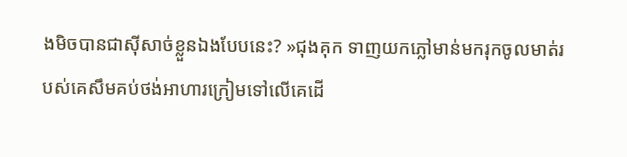ងមិចបានជាសុីសាច់ខ្លួនឯងបែបនេះ? »ជុងគុក ទាញយកភ្លៅមាន់មករុកចូលមាត់របស់គេសឹមគប់ថង់អាហារក្រៀមទៅលើគេដើ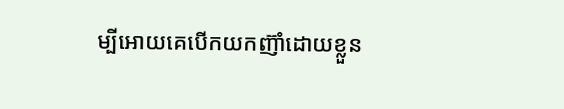ម្បីអោយគេបើកយកញ៊ាំដោយខ្លួន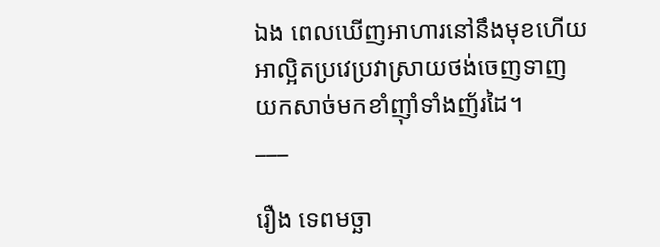ឯង ពេលឃើញអាហារនៅនឹងមុខហើយអាល្អិតប្រវេប្រវាស្រាយថង់ចេញទាញយកសាច់មកខាំញ៊ាំទាំងញ័រដៃ។
___

រឿង ទេពមច្ឆា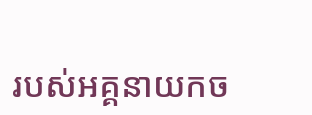របស់អគ្គនាយកច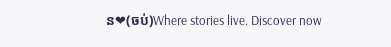ន❤(ចប់)Where stories live. Discover now